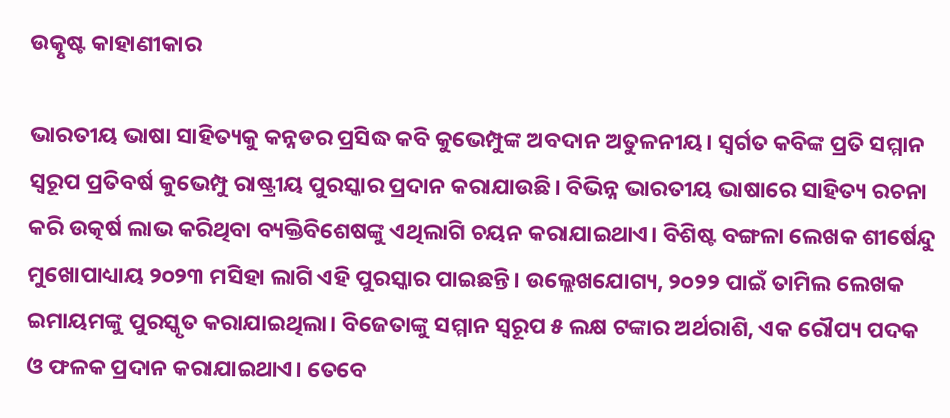ଉତ୍କୃଷ୍ଟ କାହାଣୀକାର

ଭାରତୀୟ ଭାଷା ସାହିତ୍ୟକୁ କନ୍ନଡର ପ୍ରସିଦ୍ଧ କବି କୁଭେମ୍ପୁଙ୍କ ଅବଦାନ ଅତୁଳନୀୟ। ସ୍ବର୍ଗତ କବିଙ୍କ ପ୍ରତି ସମ୍ମାନ ସ୍ବରୂପ ପ୍ରତିବର୍ଷ କୁଭେମ୍ପୁ ରାଷ୍ଟ୍ରୀୟ ପୁରସ୍କାର ପ୍ରଦାନ କରାଯାଉଛି। ବିଭିନ୍ନ ଭାରତୀୟ ଭାଷାରେ ସାହିତ୍ୟ ରଚନା କରି ଉତ୍କର୍ଷ ଲାଭ କରିଥିବା ବ୍ୟକ୍ତିବିଶେଷଙ୍କୁ ଏଥିଲାଗି ଚୟନ କରାଯାଇଥାଏ। ବିଶିଷ୍ଟ ବଙ୍ଗଳା ଲେଖକ ଶୀର୍ଷେନ୍ଦୁ ମୁଖୋପାଧ୍ୟାୟ ୨୦୨୩ ମସିହା ଲାଗି ଏହି ପୁରସ୍କାର ପାଇଛନ୍ତି। ଉଲ୍ଲେଖଯୋଗ୍ୟ, ୨୦୨୨ ପାଇଁ ତାମିଲ ଲେଖକ ଇମାୟମଙ୍କୁ ପୁରସ୍କୃତ କରାଯାଇଥିଲା। ବିଜେତାଙ୍କୁ ସମ୍ମାନ ସ୍ବରୂପ ୫ ଲକ୍ଷ ଟଙ୍କାର ଅର୍ଥରାଶି, ଏକ ରୌପ୍ୟ ପଦକ ଓ ଫଳକ ପ୍ରଦାନ କରାଯାଇଥାଏ। ତେବେ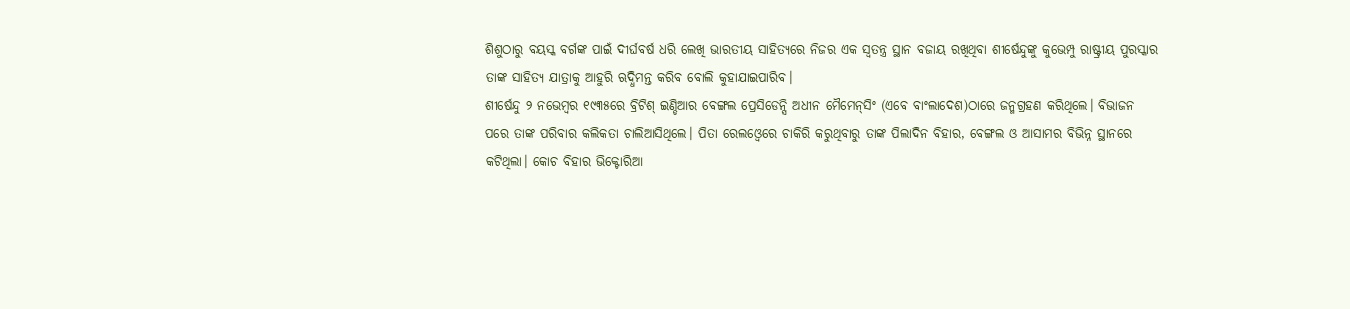ଶିଶୁଠାରୁ ବୟସ୍କ ବର୍ଗଙ୍କ ପାଇଁ ଦୀର୍ଘବର୍ଷ ଧରି ଲେଖି ଭାରତୀୟ ସାହିତ୍ୟରେ ନିଜର ଏକ ସ୍ବତନ୍ତ୍ର ସ୍ଥାନ ବଜାୟ ରଖିଥିବା ଶୀର୍ଷେନ୍ଦୁଙ୍କୁ କୁଭେମ୍ପୁ ରାଷ୍ଟ୍ରୀୟ ପୁରସ୍କାର ତାଙ୍କ ସାହିତ୍ୟ ଯାତ୍ରାକୁ ଆହୁରି ଋଦ୍ଧିମନ୍ତ କରିବ ବୋଲି କୁହାଯାଇପାରିବ।
ଶୀର୍ଷେନ୍ଦୁ ୨ ନଭେମ୍ବର ୧୯୩୫ରେ ବ୍ରିଟିଶ୍‌ ଇଣ୍ଡିଆର ବେଙ୍ଗଲ ପ୍ରେସିଡେନ୍ସି ଅଧୀନ ମୈମେନ୍‌ସିଂ (ଏବେ ବାଂଲାଦେଶ)ଠାରେ ଜନ୍ମଗ୍ରହଣ କରିଥିଲେ। ବିଭାଜନ ପରେ ତାଙ୍କ ପରିବାର କଲିକତା ଚାଲିଆସିଥିଲେ। ପିତା ରେଲଓ୍ବେରେ ଚାକିରି କରୁଥିବାରୁ ତାଙ୍କ ପିଲାଦିନ ବିହାର, ବେଙ୍ଗଲ ଓ ଆସାମର ବିଭିନ୍ନ ସ୍ଥାନରେ କଟିଥିଲା। କୋଚ ବିହାର ଭିକ୍ଟୋରିଆ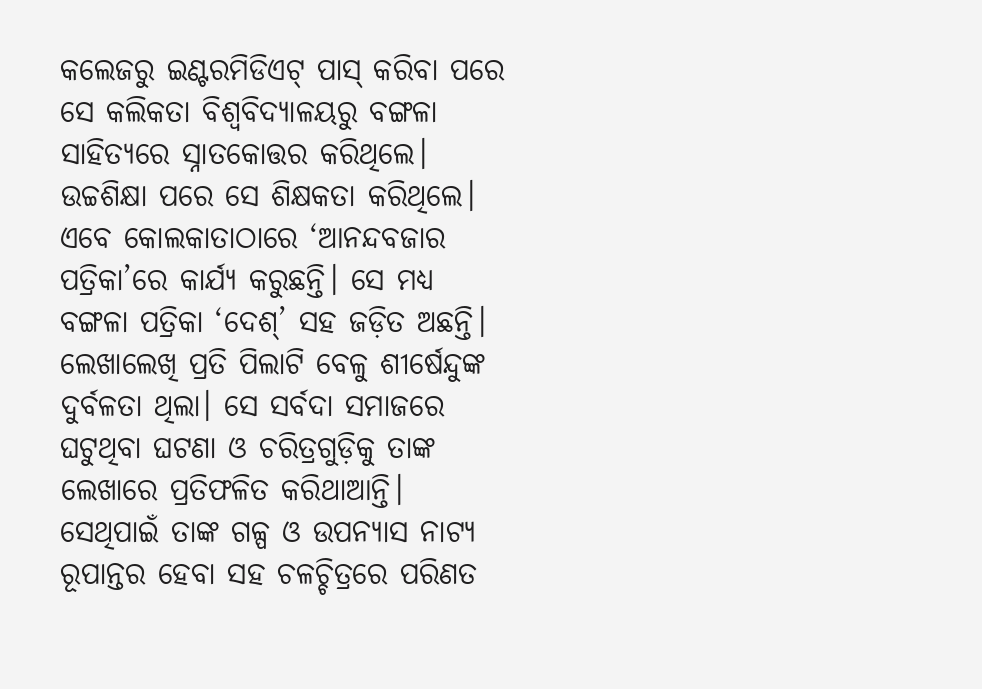କଲେଜରୁ ଇଣ୍ଟରମିଡିଏଟ୍‌ ପାସ୍‌ କରିବା ପରେ ସେ କଲିକତା ବିଶ୍ୱବିଦ୍ୟାଳୟରୁ ବଙ୍ଗଳା ସାହିତ୍ୟରେ ସ୍ନାତକୋତ୍ତର କରିଥିଲେ। ଉଚ୍ଚଶିକ୍ଷା ପରେ ସେ ଶିକ୍ଷକତା କରିଥିଲେ। ଏବେ କୋଲକାତାଠାରେ ‘ଆନନ୍ଦବଜାର ପତ୍ରିକା’ରେ କାର୍ଯ୍ୟ କରୁଛନ୍ତି। ସେ ମଧ୍ୟ ବଙ୍ଗଳା ପତ୍ରିକା ‘ଦେଶ୍‌’ ସହ ଜଡ଼ିତ ଅଛନ୍ତି।
ଲେଖାଲେଖି ପ୍ରତି ପିଲାଟି ବେଳୁ ଶୀର୍ଷେନ୍ଦୁଙ୍କ ଦୁର୍ବଳତା ଥିଲା। ସେ ସର୍ବଦା ସମାଜରେ ଘଟୁଥିବା ଘଟଣା ଓ ଚରିତ୍ରଗୁଡ଼ିକୁ ତାଙ୍କ ଲେଖାରେ ପ୍ରତିଫଳିତ କରିଥାଆନ୍ତି। ସେଥିପାଇଁ ତାଙ୍କ ଗଳ୍ପ ଓ ଉପନ୍ୟାସ ନାଟ୍ୟ ରୂପାନ୍ତର ହେବା ସହ ଚଳଚ୍ଚିତ୍ରରେ ପରିଣତ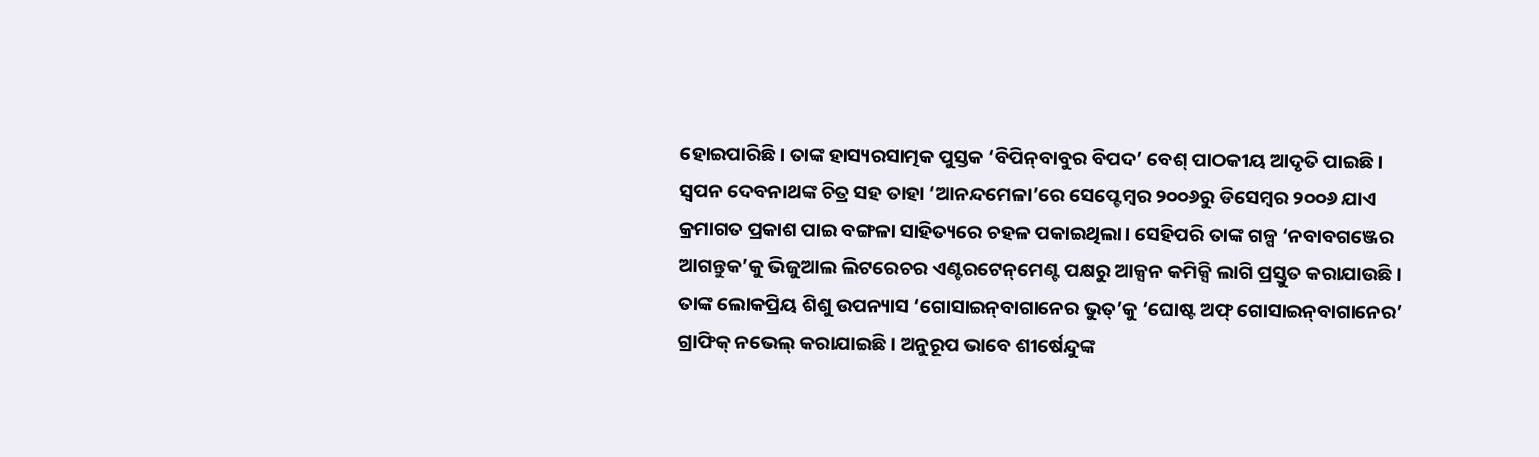ହୋଇପାରିଛି। ତାଙ୍କ ହାସ୍ୟରସାତ୍ମକ ପୁସ୍ତକ ‘ବିପିନ୍‌ବାବୁର ବିପଦ’ ବେଶ୍‌ ପାଠକୀୟ ଆଦୃତି ପାଇଛି। ସ୍ବପନ ଦେବନାଥଙ୍କ ଚିତ୍ର ସହ ତାହା ‘ଆନନ୍ଦମେଳା’ରେ ସେପ୍ଟେମ୍ବର ୨୦୦୬ରୁ ଡିସେମ୍ବର ୨୦୦୬ ଯାଏ କ୍ରମାଗତ ପ୍ରକାଶ ପାଇ ବଙ୍ଗଳା ସାହିତ୍ୟରେ ଚହଳ ପକାଇଥିଲା। ସେହିପରି ତାଙ୍କ ଗଳ୍ପ ‘ନବାବଗଞ୍ଜେର ଆଗନ୍ତୁକ’କୁ ଭିଜୁଆଲ ଲିଟରେଚର ଏଣ୍ଟରଟେନ୍‌ମେଣ୍ଟ ପକ୍ଷରୁ ଆକ୍ସନ କମିକ୍ସି ଲାଗି ପ୍ରସ୍ତୁତ କରାଯାଉଛି। ତାଙ୍କ ଲୋକପ୍ରିୟ ଶିଶୁ ଉପନ୍ୟାସ ‘ଗୋସାଇନ୍‌ବାଗାନେର ଭୁତ୍‌’କୁ ‘ଘୋଷ୍ଟ ଅଫ୍‌ ଗୋସାଇନ୍‌ବାଗାନେର’ ଗ୍ରାଫିକ୍‌ ନଭେଲ୍‌ କରାଯାଇଛି। ଅନୁରୂପ ଭାବେ ଶୀର୍ଷେନ୍ଦୁଙ୍କ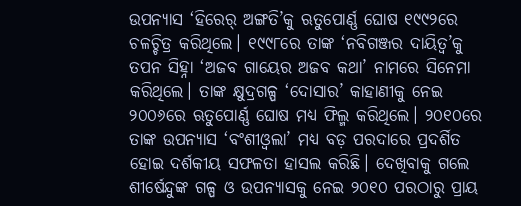ଉପନ୍ୟାସ ‘ହିରେର୍‌ ଅଙ୍ଗତି’କୁ ଋତୁପୋର୍ଣ୍ଣ ଘୋଷ ୧୯୯୨ରେ ଚଳଚ୍ଚିତ୍ର କରିଥିଲେ। ୧୯୯୮ରେ ତାଙ୍କ ‘ନବିଗଞ୍ଜର ଦାୟିତ୍ୱ’କୁ ତପନ ସିହ୍ନା ‘ଅଜବ ଗାୟେର ଅଜବ କଥା’ ନାମରେ ସିନେମା କରିଥିଲେ। ତାଙ୍କ କ୍ଷୁଦ୍ରଗଳ୍ପ ‘ଦୋସାର’ କାହାଣୀକୁ ନେଇ ୨୦୦୬ରେ ଋତୁପୋର୍ଣ୍ଣ ଘୋଷ ମଧ୍ୟ ଫିଲ୍ମ କରିଥିଲେ। ୨୦୧୦ରେ ତାଙ୍କ ଉପନ୍ୟାସ ‘ବଂଶୀଓ୍ବଲା’ ମଧ୍ୟ ବଡ଼ ପରଦାରେ ପ୍ରଦର୍ଶିତ ହୋଇ ଦର୍ଶକୀୟ ସଫଳତା ହାସଲ କରିଛି। ଦେଖିବାକୁ ଗଲେ ଶୀର୍ଷେନ୍ଦୁଙ୍କ ଗଳ୍ପ ଓ ଉପନ୍ୟାସକୁ ନେଇ ୨୦୧୦ ପରଠାରୁ ପ୍ରାୟ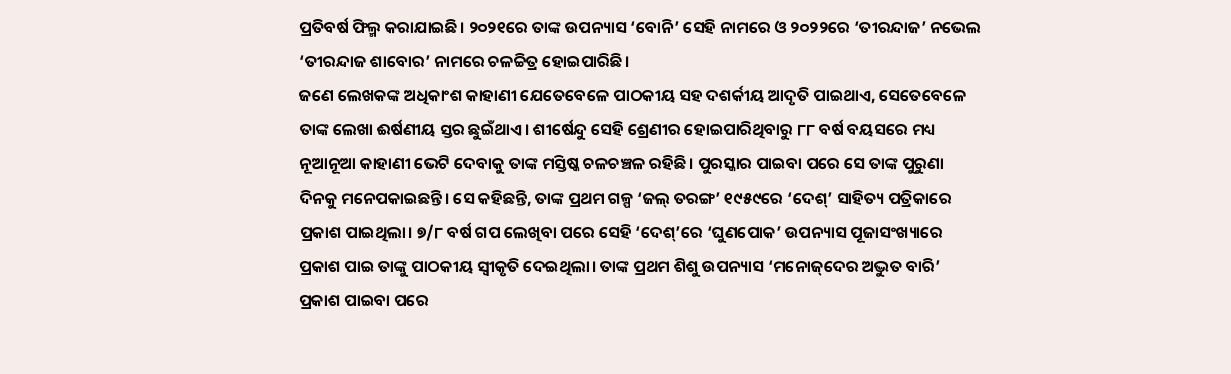ପ୍ରତିବର୍ଷ ଫିଲ୍ମ କରାଯାଇଛି। ୨୦୨୧ରେ ତାଙ୍କ ଉପନ୍ୟାସ ‘ବୋନି’ ସେହି ନାମରେ ଓ ୨୦୨୨ରେ ‘ତୀରନ୍ଦାଜ’ ନଭେଲ ‘ତୀରନ୍ଦାଜ ଶାବୋର’ ନାମରେ ଚଳଚ୍ଚିତ୍ର ହୋଇପାରିଛି।
ଜଣେ ଲେଖକଙ୍କ ଅଧିକାଂଶ କାହାଣୀ ଯେତେବେଳେ ପାଠକୀୟ ସହ ଦଶର୍କୀୟ ଆଦୃତି ପାଇଥାଏ, ସେତେବେଳେ ତାଙ୍କ ଲେଖା ଈର୍ଷଣୀୟ ସ୍ତର ଛୁଇଁଥାଏ। ଶୀର୍ଷେନ୍ଦୁ ସେହି ଶ୍ରେଣୀର ହୋଇପାରିଥିବାରୁ ୮୮ ବର୍ଷ ବୟସରେ ମଧ୍ୟ ନୂଆନୂଆ କାହାଣୀ ଭେଟି ଦେବାକୁ ତାଙ୍କ ମସ୍ତିଷ୍କ ଚଳଚଞ୍ଚଳ ରହିଛି। ପୁରସ୍କାର ପାଇବା ପରେ ସେ ତାଙ୍କ ପୁରୁଣା ଦିନକୁ ମନେପକାଇଛନ୍ତି। ସେ କହିଛନ୍ତି, ତାଙ୍କ ପ୍ରଥମ ଗଳ୍ପ ‘ଜଲ୍‌ ତରଙ୍ଗ’ ୧୯୫୯ରେ ‘ଦେଶ୍‌’ ସାହିତ୍ୟ ପତ୍ରିକାରେ ପ୍ରକାଶ ପାଇଥିଲା। ୭/୮ ବର୍ଷ ଗପ ଲେଖିବା ପରେ ସେହି ‘ଦେଶ୍‌’ରେ ‘ଘୁଣପୋକ’ ଉପନ୍ୟାସ ପୂଜାସଂଖ୍ୟାରେ ପ୍ରକାଶ ପାଇ ତାଙ୍କୁ ପାଠକୀୟ ସ୍ବୀକୃତି ଦେଇଥିଲା। ତାଙ୍କ ପ୍ରଥମ ଶିଶୁ ଉପନ୍ୟାସ ‘ମନୋଜ୍‌ଦେର ଅଦ୍ଭୁତ ବାରି’ ପ୍ରକାଶ ପାଇବା ପରେ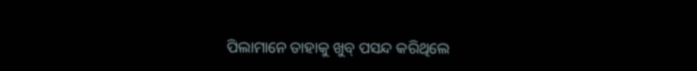ପିଲାମାନେ ତାହାକୁ ଖୁବ୍‌ ପସନ୍ଦ କରିଥିଲେ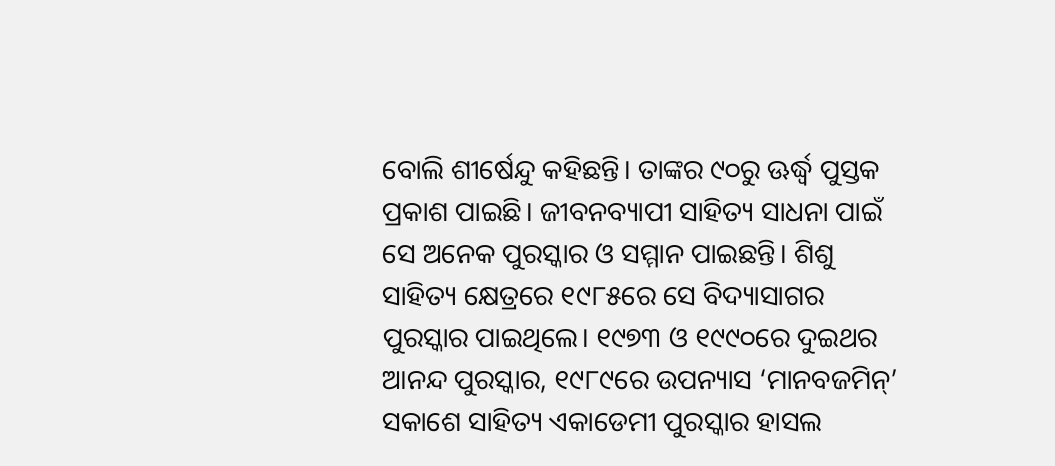ବୋଲି ଶୀର୍ଷେନ୍ଦୁ କହିଛନ୍ତି। ତାଙ୍କର ୯୦ରୁ ଊର୍ଦ୍ଧ୍ୱ ପୁସ୍ତକ ପ୍ରକାଶ ପାଇଛି। ଜୀବନବ୍ୟାପୀ ସାହିତ୍ୟ ସାଧନା ପାଇଁ ସେ ଅନେକ ପୁରସ୍କାର ଓ ସମ୍ମାନ ପାଇଛନ୍ତି। ଶିଶୁ ସାହିତ୍ୟ କ୍ଷେତ୍ରରେ ୧୯୮୫ରେ ସେ ବିଦ୍ୟାସାଗର ପୁରସ୍କାର ପାଇଥିଲେ। ୧୯୭୩ ଓ ୧୯୯୦ରେ ଦୁଇଥର ଆନନ୍ଦ ପୁରସ୍କାର, ୧୯୮୯ରେ ଉପନ୍ୟାସ ‘ମାନବଜମିନ୍‌’ ସକାଶେ ସାହିତ୍ୟ ଏକାଡେମୀ ପୁରସ୍କାର ହାସଲ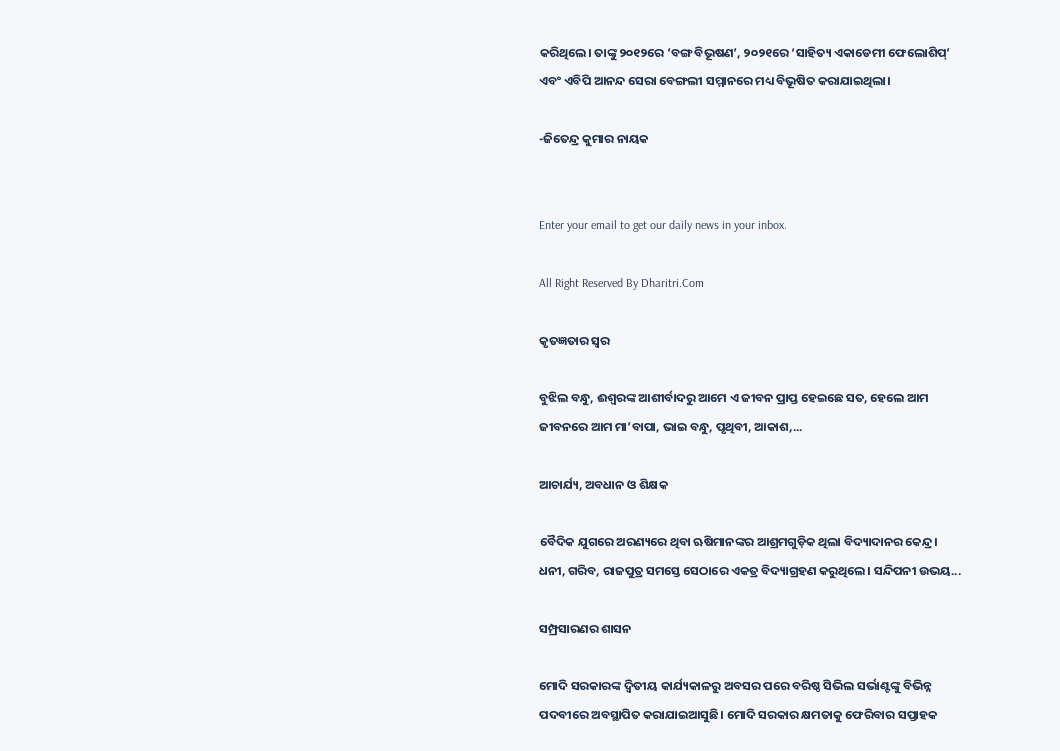କରିଥିଲେ। ତାଙ୍କୁ ୨୦୧୨ରେ ‘ବଙ୍ଗ ବିଭୂଷଣ’, ୨୦୨୧ରେ ‘ସାହିତ୍ୟ ଏକାଡେମୀ ଫେଲୋଶିପ୍‌’ ଏବଂ ଏବିପି ଆନନ୍ଦ ସେରା ବେଙ୍ଗଲୀ ସମ୍ମାନରେ ମଧ୍ୟ ବିଭୂଷିତ କରାଯାଇଥିଲା।

-ଜିତେନ୍ଦ୍ର କୁମାର ନାୟକ


Enter your email to get our daily news in your inbox.

All Right Reserved By Dharitri.Com

କୃତଜ୍ଞତାର ସ୍ବର

ବୁଝିଲ ବନ୍ଧୁ, ଈଶ୍ବରଙ୍କ ଆଶୀର୍ବାଦରୁ ଆମେ ଏ ଜୀବନ ପ୍ରାପ୍ତ ହେଇଛେ ସତ, ହେଲେ ଆମ ଜୀବନରେ ଆମ ମା’ବାପା, ଭାଇ ବନ୍ଧୁ, ପୃଥିବୀ, ଆକାଶ,...

ଆଚାର୍ଯ୍ୟ, ଅବଧାନ ଓ ଶିକ୍ଷକ

ବୈଦିକ ଯୁଗରେ ଅରଣ୍ୟରେ ଥିବା ଋଷିମାନଙ୍କର ଆଶ୍ରମଗୁଡ଼ିକ ଥିଲା ବିଦ୍ୟାଦାନର କେନ୍ଦ୍ର। ଧନୀ, ଗରିବ, ରାଜପୁତ୍ର ସମସ୍ତେ ସେଠାରେ ଏକତ୍ର ବିଦ୍ୟାଗ୍ରହଣ କରୁଥିଲେ। ସନ୍ଦିପନୀ ଉଭୟ...

ସମ୍ପ୍ରସାରଣର ଶାସନ

ମୋଦି ସରକାରଙ୍କ ଦ୍ୱିତୀୟ କାର୍ଯ୍ୟକାଳରୁ ଅବସର ପରେ ବରିଷ୍ଠ ସିଭିଲ ସର୍ଭାଣ୍ଟଙ୍କୁ ବିଭିନ୍ନ ପଦବୀରେ ଅବସ୍ଥାପିତ କରାଯାଇଆସୁଛି। ମୋଦି ସରକାର କ୍ଷମତାକୁ ଫେରିବାର ସପ୍ତାହକ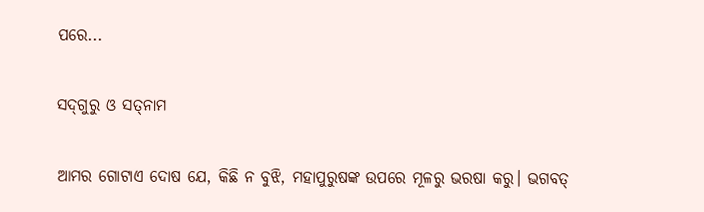ପରେ...

ସଦ୍‌ଗୁରୁ ଓ ସତ୍‌ନାମ

ଆମର ଗୋଟାଏ ଦୋଷ ଯେ, କିଛି ନ ବୁଝି, ମହାପୁରୁଷଙ୍କ ଉପରେ ମୂଳରୁ ଭରଷା କରୁ। ଭଗବତ୍‌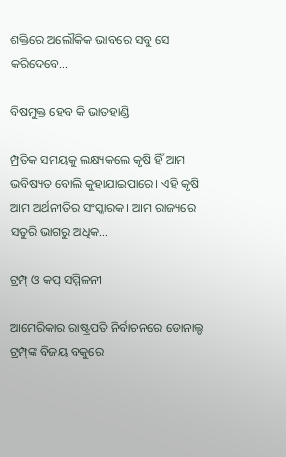ଶକ୍ତିରେ ଅଲୌକିକ ଭାବରେ ସବୁ ସେ କରିଦେବେ...

ବିଷମୁକ୍ତ ହେବ କି ଭାତହାଣ୍ଡି

ମ୍ପ୍ରତିକ ସମୟକୁ ଲକ୍ଷ୍ୟକଲେ କୃଷି ହିଁ ଆମ ଭବିଷ୍ୟତ ବୋଲି କୁହାଯାଇପାରେ। ଏହି କୃଷି ଆମ ଅର୍ଥନୀତିର ସଂସ୍କାରକ। ଆମ ରାଜ୍ୟରେ ସତୁରି ଭାଗରୁ ଅଧିକ...

ଟ୍ରମ୍ପ୍‌ ଓ କପ୍‌ ସମ୍ମିଳନୀ

ଆମେରିକାର ରାଷ୍ଟ୍ରପତି ନିର୍ବାଚନରେ ଡୋନାଲ୍ଡ ଟ୍ରମ୍ପ୍‌ଙ୍କ ବିଜୟ ବକୁରେ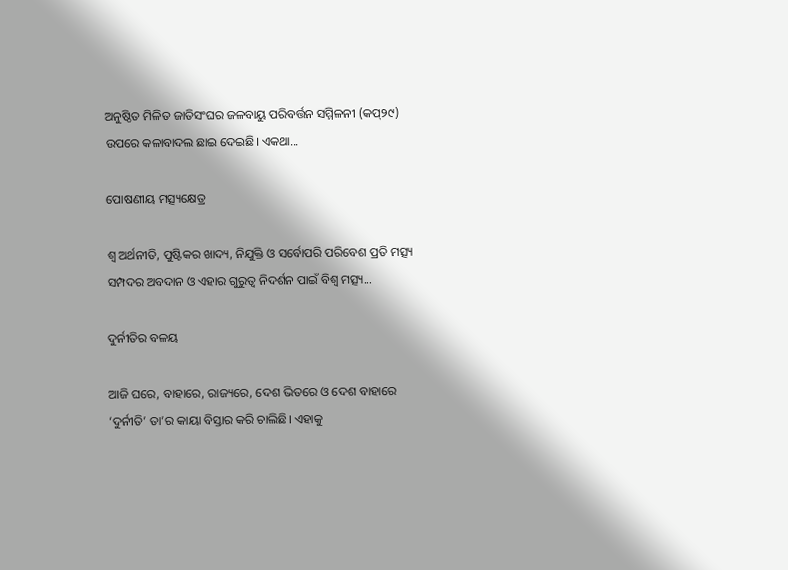ଅନୁଷ୍ଠିତ ମିଳିତ ଜାତିସଂଘର ଜଳବାୟୁ ପରିବର୍ତ୍ତନ ସମ୍ମିଳନୀ (କପ୍‌୨୯) ଉପରେ କଳାବାଦଲ ଛାଇ ଦେଇଛି। ଏକଥା...

ପୋଷଣୀୟ ମତ୍ସ୍ୟକ୍ଷେତ୍ର

ଶ୍ୱ ଅର୍ଥନୀତି, ପୁଷ୍ଟିକର ଖାଦ୍ୟ, ନିଯୁକ୍ତି ଓ ସର୍ବୋପରି ପରିବେଶ ପ୍ରତି ମତ୍ସ୍ୟ ସମ୍ପଦର ଅବଦାନ ଓ ଏହାର ଗୁରୁତ୍ୱ ନିଦର୍ଶନ ପାଇଁ ବିଶ୍ୱ ମତ୍ସ୍ୟ...

ଦୁର୍ନୀତିର ବଳୟ

ଆଜି ଘରେ, ବାହାରେ, ରାଜ୍ୟରେ, ଦେଶ ଭିତରେ ଓ ଦେଶ ବାହାରେ ‘ଦୁର୍ନୀତି’ ତା’ର କାୟା ବିସ୍ତାର କରି ଚାଲିଛି। ଏହାକୁ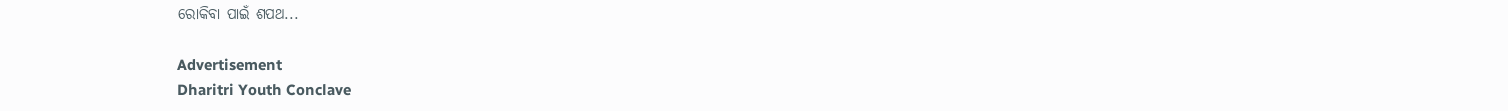ରୋକିବା ପାଇଁ ଶପଥ...

Advertisement
Dharitri Youth Conclave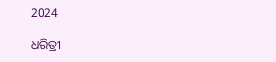2024

ଧରିତ୍ରୀ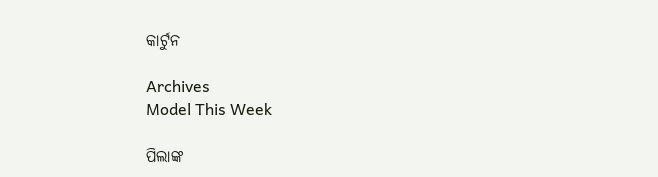କାର୍ଟୁନ

Archives
Model This Week

ପିଲାଙ୍କ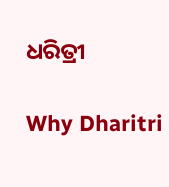ଧରିତ୍ରୀ

Why Dharitri